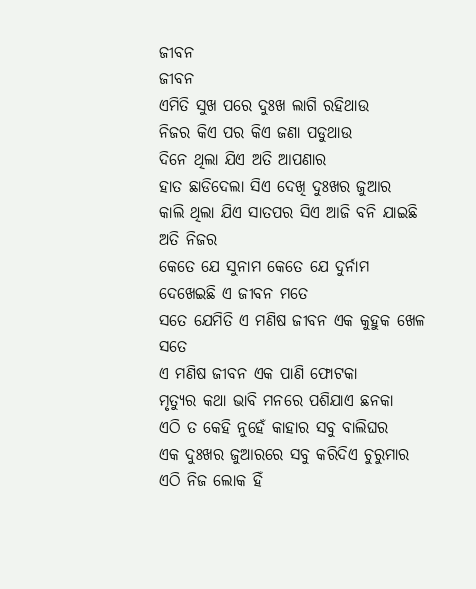ଜୀବନ
ଜୀବନ
ଏମିତି ସୁଖ ପରେ ଦୁଃଖ ଲାଗି ରହିଥାଉ
ନିଜର କିଏ ପର କିଏ ଜଣା ପଡୁଥାଉ
ଦିନେ ଥିଲା ଯିଏ ଅତି ଆପଣାର
ହାତ ଛାଡିଦେଲା ସିଏ ଦେଖି ଦୁଃଖର ଜୁଆର
କାଲି ଥିଲା ଯିଏ ସାତପର ସିଏ ଆଜି ବନି ଯାଇଛି ଅତି ନିଜର
କେତେ ଯେ ସୁନାମ କେତେ ଯେ ଦୁର୍ନାମ ଦେଖେଇଛି ଏ ଜୀବନ ମତେ
ସତେ ଯେମିତି ଏ ମଣିଷ ଜୀବନ ଏକ କୁହୁକ ଖେଳ ସତେ
ଏ ମଣିଷ ଜୀବନ ଏକ ପାଣି ଫୋଟକା
ମୃତ୍ୟୁର କଥା ଭାବି ମନରେ ପଶିଯାଏ ଛନକା
ଏଠି ତ କେହି ନୁହେଁ କାହାର ସବୁ ବାଲିଘର
ଏକ ଦୁଃଖର ଜୁଆରରେ ସବୁ କରିଦିଏ ଚୁରୁମାର
ଏଠି ନିଜ ଲୋକ ହିଁ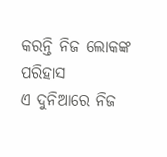କରନ୍ତି ନିଜ ଲୋକଙ୍କ ପରିହାସ
ଏ ଦୁନିଆରେ ନିଜ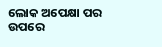ଲୋକ ଅପେକ୍ଷା ପର ଉପରେ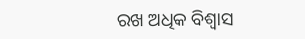ରଖ ଅଧିକ ବିଶ୍ୱାସ